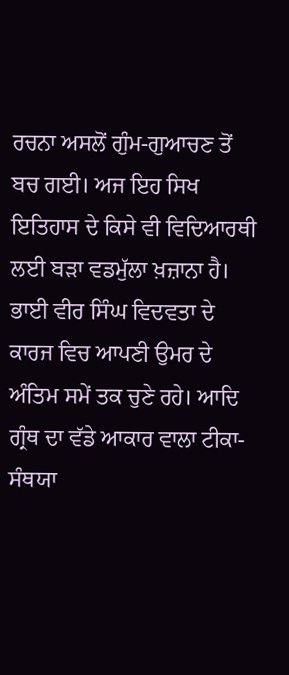ਰਚਨਾ ਅਸਲੋਂ ਗੁੰਮ-ਗੁਆਚਣ ਤੋਂ ਬਚ ਗਈ। ਅਜ ਇਹ ਸਿਖ ਇਤਿਹਾਸ ਦੇ ਕਿਸੇ ਵੀ ਵਿਦਿਆਰਥੀ ਲਈ ਬੜਾ ਵਡਮੁੱਲਾ ਖ਼ਜ਼ਾਨਾ ਹੈ। ਭਾਈ ਵੀਰ ਸਿੰਘ ਵਿਦਵਤਾ ਦੇ ਕਾਰਜ ਵਿਚ ਆਪਣੀ ਉਮਰ ਦੇ ਅੰਤਿਮ ਸਮੇਂ ਤਕ ਚੁਣੇ ਰਹੇ। ਆਦਿ ਗ੍ਰੰਥ ਦਾ ਵੱਡੇ ਆਕਾਰ ਵਾਲਾ ਟੀਕਾ-ਸੰਥਯਾ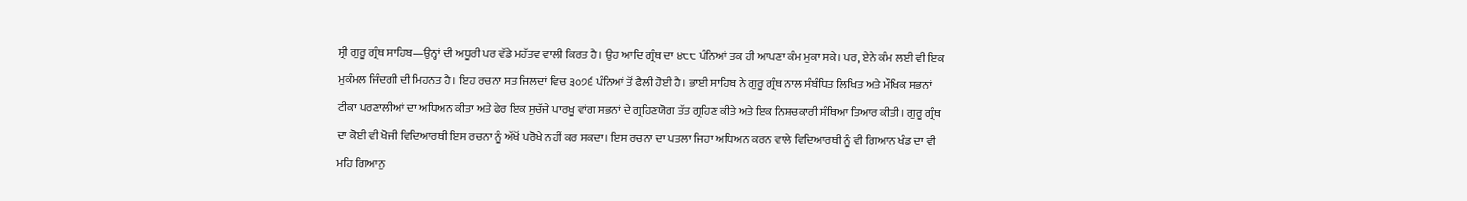ਸ੍ਰੀ ਗੁਰੂ ਗ੍ਰੰਥ ਸਾਹਿਬ—ਉਨ੍ਹਾਂ ਦੀ ਅਧੂਰੀ ਪਰ ਵੱਡੇ ਮਹੱਤਵ ਵਾਲੀ ਕਿਰਤ ਹੈ। ਉਹ ਆਦਿ ਗ੍ਰੰਥ ਦਾ ੪੮੮ ਪੰਨਿਆਂ ਤਕ ਹੀ ਆਪਣਾ ਕੰਮ ਮੁਕਾ ਸਕੇ। ਪਰ, ਏਨੇ ਕੰਮ ਲਈ ਵੀ ਇਕ ਮੁਕੰਮਲ ਜਿੰਦਗੀ ਦੀ ਮਿਹਨਤ ਹੈ। ਇਹ ਰਚਨਾ ਸਤ ਜਿਲਦਾਂ ਵਿਚ ੩੦੭੬ ਪੰਨਿਆਂ ਤੋਂ ਫੈਲੀ ਹੋਈ ਹੈ। ਭਾਈ ਸਾਹਿਬ ਨੇ ਗੁਰੂ ਗ੍ਰੰਥ ਨਾਲ ਸੰਬੰਧਿਤ ਲਿਖਿਤ ਅਤੇ ਮੌਖਿਕ ਸਭਨਾਂ ਟੀਕਾ ਪਰਣਾਲੀਆਂ ਦਾ ਅਧਿਅਨ ਕੀਤਾ ਅਤੇ ਫੇਰ ਇਕ ਸੁਚੱਜੇ ਪਾਰਖੂ ਵਾਂਗ ਸਭਨਾਂ ਦੇ ਗ੍ਰਹਿਣਯੋਗ ਤੱਤ ਗ੍ਰਹਿਣ ਕੀਤੇ ਅਤੇ ਇਕ ਨਿਸ਼ਚਕਾਰੀ ਸੰਥਿਆ ਤਿਆਰ ਕੀਤੀ। ਗੁਰੂ ਗ੍ਰੰਥ ਦਾ ਕੋਈ ਵੀ ਖੋਜੀ ਵਿਦਿਆਰਥੀ ਇਸ ਰਚਨਾ ਨੂੰ ਅੱਖੋਂ ਪਰੋਖੇ ਨਹੀਂ ਕਰ ਸਕਦਾ। ਇਸ ਰਚਨਾ ਦਾ ਪਤਲਾ ਜਿਹਾ ਅਧਿਅਨ ਕਰਨ ਵਾਲੇ ਵਿਦਿਆਰਥੀ ਨੂੰ ਵੀ ਗਿਆਨ ਖੰਡ ਦਾ ਵੀ ਮਹਿ ਗਿਆਨੁ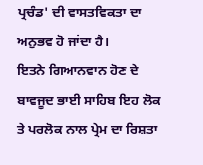ਪ੍ਰਚੰਡ' ਦੀ ਵਾਸਤਵਿਕਤਾ ਦਾ ਅਨੁਭਵ ਹੋ ਜਾਂਦਾ ਹੈ।
ਇਤਨੇ ਗਿਆਨਵਾਨ ਹੋਣ ਦੇ ਬਾਵਜੂਦ ਭਾਈ ਸਾਹਿਬ ਇਹ ਲੋਕ ਤੇ ਪਰਲੋਕ ਨਾਲ ਪ੍ਰੇਮ ਦਾ ਰਿਸ਼ਤਾ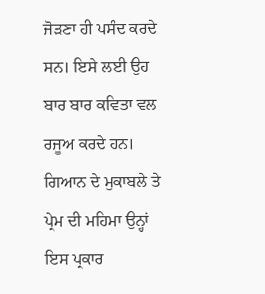ਜੋੜਣਾ ਹੀ ਪਸੰਦ ਕਰਦੇ ਸਨ। ਇਸੇ ਲਈ ਉਹ ਬਾਰ ਬਾਰ ਕਵਿਤਾ ਵਲ ਰਜੂਅ ਕਰਦੇ ਹਨ। ਗਿਆਨ ਦੇ ਮੁਕਾਬਲੇ ਤੇ ਪ੍ਰੇਮ ਦੀ ਮਹਿਮਾ ਉਨ੍ਹਾਂ ਇਸ ਪ੍ਰਕਾਰ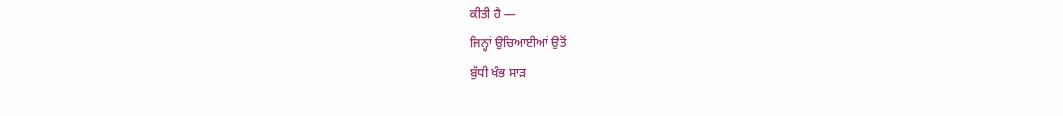ਕੀਤੀ ਹੈ —
ਜਿਨ੍ਹਾਂ ਉਚਿਆਈਆਂ ਉਤੋਂ
ਬੁੱਧੀ ਖੰਭ ਸਾੜ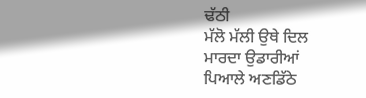ਢੱਠੀ
ਮੱਲੋ ਮੱਲੀ ਉਥੇ ਦਿਲ
ਮਾਰਦਾ ਉਡਾਰੀਆਂ
ਪਿਆਲੇ ਅਣਡਿੱਠੇ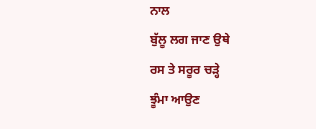ਨਾਲ
ਬੁੱਲੂ ਲਗ ਜਾਣ ਉਥੇ
ਰਸ ਤੇ ਸਰੂਰ ਚੜ੍ਹੇ
ਝੂੰਮਾ ਆਉਣ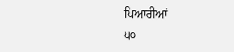ਪਿਆਰੀਆਂ
੫੦